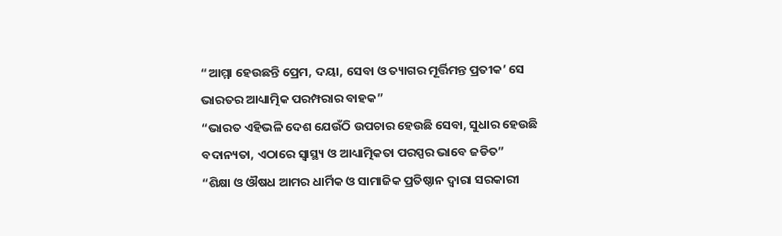“ଆମ୍ମା ହେଉଛନ୍ତି ପ୍ରେମ, ଦୟା, ସେବା ଓ ତ୍ୟାଗର ମୂର୍ତ୍ତିମନ୍ତ ପ୍ରତୀକ’ ସେ ଭାରତର ଆଧ୍ୟାତ୍ମିକ ପରମ୍ପରାର ବାହକ”
“ଭାରତ ଏହିଭଳି ଦେଶ ଯେଉଁଠି ଉପଚାର ହେଉଛି ସେବା, ସୁଧାର ହେଉଛି ବଦାନ୍ୟତା, ଏଠାରେ ସ୍ୱାସ୍ଥ୍ୟ ଓ ଆଧ୍ୟାତ୍ମିକତା ପରସ୍ପର ଭାବେ ଜଡିତ”
“ଶିକ୍ଷା ଓ ଔଷଧ ଆମର ଧାର୍ମିକ ଓ ସାମାଜିକ ପ୍ରତିଷ୍ଠାନ ଦ୍ୱାରା ସରକାରୀ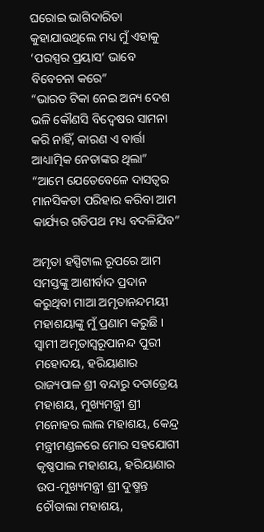ଘରୋଇ ଭାଗିଦାରିତା କୁହାଯାଉଥିଲେ ମଧ୍ୟ ମୁଁ ଏହାକୁ ‘ପରସ୍ପର ପ୍ରୟାସ’ ଭାବେ ବିବେଚନା କରେ”
“ଭାରତ ଟିକା ନେଇ ଅନ୍ୟ ଦେଶ ଭଳି କୌଣସି ବିଦ୍ୱେଷର ସାମନା କରି ନାହିଁ, କାରଣ ଏ ବାର୍ତ୍ତା ଆଧ୍ୟାତ୍ମିକ ନେତାଙ୍କର ଥିଲା”
“ଆମେ ଯେତେବେଳେ ଦାସତ୍ୱର ମାନସିକତା ପରିହାର କରିବା ଆମ କାର୍ଯ୍ୟର ଗତିପଥ ମଧ୍ୟ ବଦଳିଯିବ”

ଅମୃତା ହସ୍ପିଟାଲ ରୂପରେ ଆମ ସମସ୍ତଙ୍କୁ ଆଶୀର୍ବାଦ ପ୍ରଦାନ କରୁଥିବା ମାଆ ଅମୃତାନନ୍ଦମୟୀ  ମହାଶୟାଙ୍କୁ ମୁଁ ପ୍ରଣାମ କରୁଛି । ସ୍ୱାମୀ ଅମୃତାସ୍ୱରୂପାନନ୍ଦ ପୁରୀ ମହୋଦୟ, ହରିୟାଣାର ରାଜ୍ୟପାଳ ଶ୍ରୀ ବନ୍ଦାରୁ ଦତାତ୍ରେୟ ମହାଶୟ, ମୁଖ୍ୟମନ୍ତ୍ରୀ ଶ୍ରୀ ମନୋହର ଲାଲ ମହାଶୟ, କେନ୍ଦ୍ର ମନ୍ତ୍ରୀମଣ୍ଡଳରେ ମୋର ସହଯୋଗୀ କୃଷ୍ଣପାଲ ମହାଶୟ, ହରିୟାଣାର ଉପ-ମୁଖ୍ୟମନ୍ତ୍ରୀ ଶ୍ରୀ ଦୁଷ୍ମନ୍ତ ଚୌତାଲା ମହାଶୟ,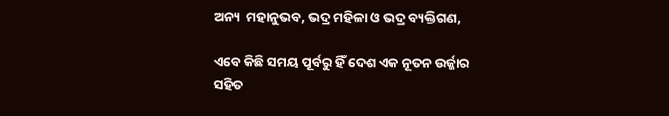ଅନ୍ୟ  ମହାନୁଭବ, ଭଦ୍ର ମହିଳା ଓ ଭଦ୍ର ବ୍ୟକ୍ତିଗଣ,

ଏବେ କିଛି ସମୟ ପୂର୍ବରୁ ହିଁ ଦେଶ ଏକ ନୂତନ ଉର୍ଜ୍ଜାର‌ ସହିତ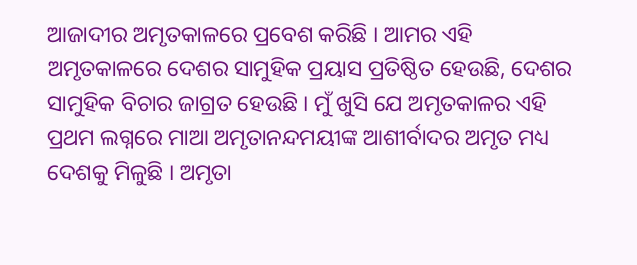ଆଜାଦୀର ଅମୃତକାଳରେ ପ୍ରବେଶ କରିଛି । ଆମର ଏହି ଅମୃତକାଳରେ ଦେଶର ସାମୁହିକ ପ୍ରୟାସ ପ୍ରତିଷ୍ଠିତ ହେଉଛି, ଦେଶର ସାମୁହିକ ବିଚାର ଜାଗ୍ରତ ହେଉଛି । ମୁଁ ଖୁସି ଯେ ଅମୃତକାଳର ଏହି ପ୍ରଥମ ଲଗ୍ନରେ ମାଆ ଅମୃତାନନ୍ଦମୟୀଙ୍କ ଆଶୀର୍ବାଦର ଅମୃତ ମଧ୍ୟ ଦେଶକୁ ମିଳୁଛି । ଅମୃତା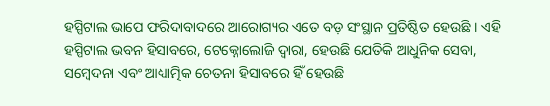ହସ୍ପିଟାଲ ଭାପେ ଫରିଦାବାଦରେ ଆରୋଗ୍ୟର ଏତେ ବଡ଼ ସଂସ୍ଥାନ ପ୍ରତିଷ୍ଠିତ ହେଉଛି । ଏହି ହସ୍ପିଟାଲ ଭବନ ହିସାବରେ, ଟେକ୍ନୋଲୋଜି ଦ୍ୱାରା, ହେଉଛି ଯେତିକି ଆଧୁନିକ ସେବା, ସମ୍ବେଦନା ଏବଂ ଆଧ୍ୟାତ୍ମିକ ଚେତନା ହିସାବରେ ହିଁ ହେଉଛି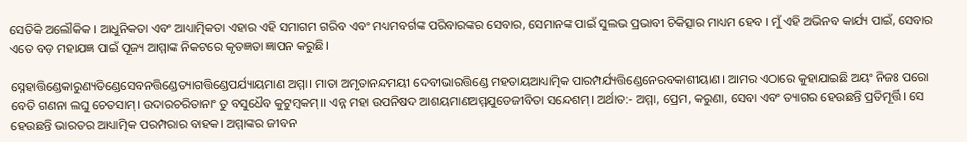ସେତିକି ଅଲୌକିକ । ଆଧୁନିକତା ଏବଂ ଆଧ୍ୟାତ୍ମିକତା ଏହାର ଏହି ସମାଗମ ଗରିବ ଏବଂ ମଧ୍ୟମବର୍ଗଙ୍କ ପରିବାରଙ୍କର ସେବାର, ସେମାନଙ୍କ ପାଇଁ ସୁଲଭ ପ୍ରଭାବୀ ଚିକିତ୍ସାର ମାଧ୍ୟମ ହେବ । ମୁଁ ଏହି ଅଭିନବ କାର୍ଯ୍ୟ ପାଇଁ, ସେବାର ଏତେ ବଡ଼ ମହାଯଜ୍ଞ ପାଇଁ ପୂଜ୍ୟ ଆମ୍ମାଙ୍କ ନିକଟରେ କୃତଜ୍ଞତା ଜ୍ଞାପନ କରୁଛି।

ସ୍ନେହାତ୍ତିଣ୍ଡେକାରୁଣ୍ୟତିଣ୍ଡେସେବନତ୍ତିଣ୍ଡେତ୍ୟାଗତ୍ତିଣ୍ଡେପର୍ଯ୍ୟାୟମାଣ ଅମ୍ମା। ମାତା ଅମୃତାନନ୍ଦମୟୀ ଦେବୀଭାରତ୍ତିଣ୍ଡେ ମହତାୟଆଧ୍ୟାତ୍ମିକ ପାରମ୍ପର୍ଯ୍ୟତ୍ତିଣ୍ଡେନେରବକାଶୀୟାଣ। ଆମର ଏଠାରେ କୁହାଯାଇଛି ଅୟଂ ନିଜଃ ପରୋ ବେତି ଗଣନା ଲଘୁ ଚେତସାମ୍। ଉଦାରଚରିତାନାଂ ତୁ ବସୁଧୈବ କୁଟୁମ୍ବକମ୍।। ଏନ୍ନ ମହା ଉପନିଷଦ ଆଶୟମାଣଅମ୍ମଯୁଡେଜୀବିତା ସନ୍ଦେଶମ୍। ଅର୍ଥାତ:- ଅମ୍ମା, ପ୍ରେମ, କରୁଣା, ସେବା ଏବଂ ତ୍ୟାଗର ହେଉଛନ୍ତି ପ୍ରତିମୂର୍ତ୍ତି। ସେ ହେଉଛନ୍ତି ଭାରତର ଆଧ୍ୟାତ୍ମିକ ପରମ୍ପରାର ବାହକ। ଅମ୍ମାଙ୍କର ଜୀବନ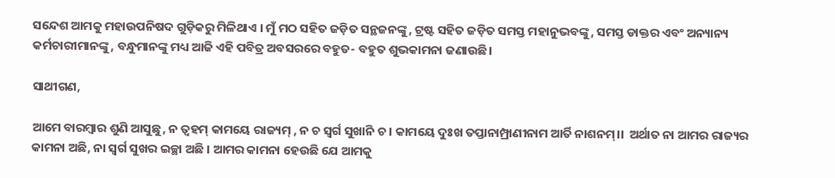ସନ୍ଦେଶ ଆମକୁ ମହାଉପନିଷଦ ଗୁଡ଼ିକରୁ ମିଳିଥାଏ । ମୁଁ ମଠ ସହିତ ଜଡ଼ିତ ସନ୍ଥଜନଙ୍କୁ, ଟ୍ରଷ୍ଟ ସହିତ ଜଡ଼ିତ ସମସ୍ତ ମହାନୁଭବଙ୍କୁ, ସମସ୍ତ ଡାକ୍ତର ଏବଂ ଅନ୍ୟାନ୍ୟ କର୍ମଚାରୀମାନଙ୍କୁ, ବନ୍ଧୁମାନଙ୍କୁ ମଧ୍ୟ ଆଜି ଏହି ପବିତ୍ର ଅବସରରେ ବହୁତ- ବହୁତ ଶୁଭକାମନା ଜଣାଉଛି।

ସାଥୀଗଣ,

ଆମେ ବାରମ୍ବାର ଶୁଣି ଆସୁଛୁ, ନ ତ୍ବହମ୍ କାମୟେ ରାଜ୍ୟମ୍ , ନ ଚ ସ୍ବର୍ଗ ସୁଖାନି ଚ । କାମୟେ ଦୁଃଖ ତପ୍ତାନାମ୍ପ୍ରାଣୀନାମ ଆର୍ତି ନାଶନମ୍।।  ଅର୍ଥାତ ନା ଆମର ରାଜ୍ୟର କାମନା ଅଛି, ନା ସ୍ୱର୍ଗ ସୁଖର ଇଚ୍ଛା ଅଛି । ଆମର କାମନା ହେଉଛି ଯେ ଆମକୁ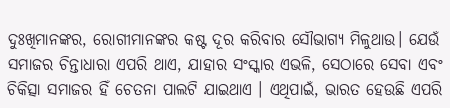ଦୁଃଖିମାନଙ୍କର, ରୋଗୀମାନଙ୍କର କଷ୍ଟ ଦୂର କରିବାର ସୌଭାଗ୍ୟ ମିଳୁଥାଉ। ଯେଉଁ ସମାଜର ଚିନ୍ତାଧାରା ଏପରି ଥାଏ, ଯାହାର ସଂସ୍କାର ଏଭଳି, ସେଠାରେ ସେବା ଏବଂ ଚିକିତ୍ସା ସମାଜର ହିଁ ଚେତନା ପାଲଟି ଯାଇଥାଏ । ଏଥିପାଇଁ, ଭାରତ ହେଉଛି ଏପରି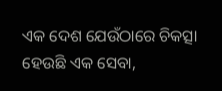ଏକ ଦେଶ ଯେଉଁଠାରେ ଚିକତ୍ସା ହେଉଛି ଏକ ସେବା,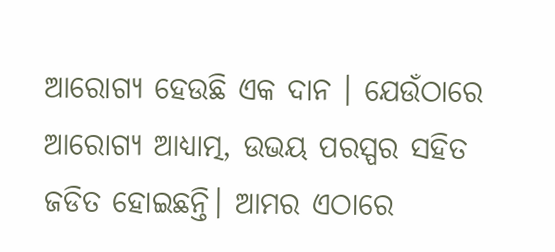ଆରୋଗ୍ୟ ହେଉଛି ଏକ ଦାନ । ଯେଉଁଠାରେ ଆରୋଗ୍ୟ ଆଧ୍ୟାତ୍ମ, ଉଭୟ ପରସ୍ପର ସହିତ ଜଡିତ ହୋଇଛନ୍ତି। ଆମର ଏଠାରେ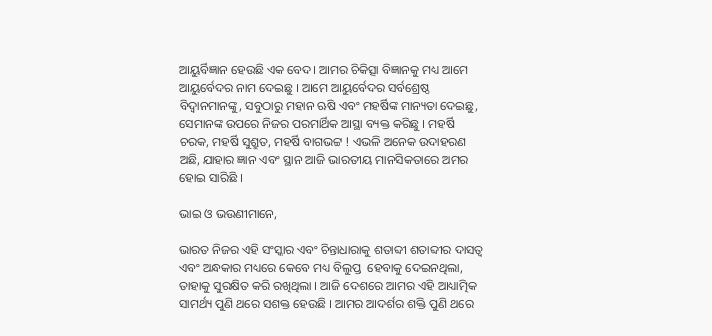ଆୟୁର୍ବିଜ୍ଞାନ ହେଉଛି ଏକ ବେଦ। ଆମର ଚିକିତ୍ସା ବିଜ୍ଞାନକୁ ମଧ୍ୟ ଆମେ ଆୟୁର୍ବେଦର ନାମ ଦେଇଛୁ । ଆମେ ଆୟୁର୍ବେଦର ସର୍ବଶ୍ରେଷ୍ଠ ବିଦ୍ୱାନମାନଙ୍କୁ, ସବୁଠାରୁ ମହାନ ଋଷି ଏବଂ ମହର୍ଷିଙ୍କ ମାନ୍ୟତା ଦେଇଛୁ, ସେମାନଙ୍କ ଉପରେ ନିଜର ପରମାର୍ଥିକ ଆସ୍ଥା ବ୍ୟକ୍ତ କରିଛୁ । ମହର୍ଷି ଚରକ, ମହର୍ଷି ସୁଶ୍ରୁତ, ମହର୍ଷି ବାଗଭଟ୍ଟ ! ଏଭଳି ଅନେକ ଉଦାହରଣ ଅଛି, ଯାହାର ଜ୍ଞାନ ଏବଂ ସ୍ଥାନ ଆଜି ଭାରତୀୟ ମାନସିକତାରେ ଅମର ହୋଇ ସାରିଛି ।

ଭାଇ ଓ ଭଉଣୀମାନେ,

ଭାରତ ନିଜର ଏହି ସଂସ୍କାର ଏବଂ ଚିନ୍ତାଧାରାକୁ ଶତାବ୍ଦୀ ଶତାବ୍ଦୀର ଦାସତ୍ୱ ଏବଂ ଅନ୍ଧକାର ମଧ୍ୟରେ କେବେ ମଧ୍ୟ ବିଲୁପ୍ତ  ହେବାକୁ ଦେଇନଥିଲା, ତାହାକୁ ସୁରକ୍ଷିତ କରି ରଖିଥିଲା । ଆଜି ଦେଶରେ ଆମର ଏହି ଆଧ୍ୟାତ୍ମିକ ସାମର୍ଥ୍ୟ ପୁଣି ଥରେ ସଶକ୍ତ ହେଉଛି । ଆମର ଆଦର୍ଶର ଶକ୍ତି ପୁଣି ଥରେ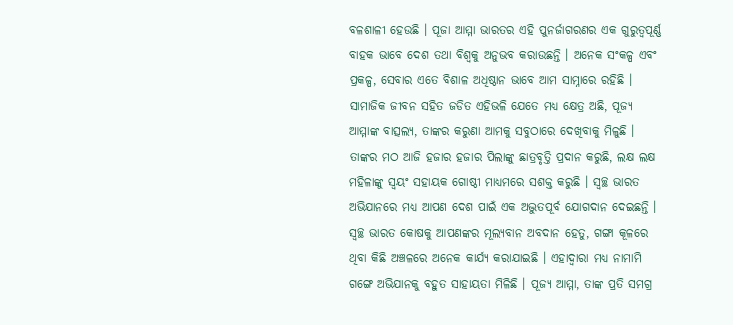ବଳଶାଳୀ ହେଉଛି । ପୂଜା ଆମ୍ମା ଭାରତର ଏହି ପୁନର୍ଜାଗରଣର ଏକ ଗୁରୁତ୍ୱପୂର୍ଣ୍ଣ ବାହକ ଭାବେ ଦେଶ ତଥା ବିଶ୍ୱକୁ ଅନୁଭବ କରାଉଛନ୍ତି । ଅନେକ ସଂକଳ୍ପ ଏବଂ ପ୍ରକଳ୍ପ, ସେବାର ଏତେ ବିଶାଳ ଅଧିଷ୍ଠାନ ଭାବେ ଆମ ସାମ୍ନାରେ ରହିଛି । ସାମାଜିକ ଜୀବନ ସହିତ ଜଡିତ ଏହିଭଳି ଯେତେ ମଧ୍ୟ କ୍ଷେତ୍ର ଅଛି, ପୂଜ୍ୟ ଆମ୍ମାଙ୍କ ବାତ୍ସଲ୍ୟ, ତାଙ୍କର କରୁଣା ଆମକୁ ସବୁଠାରେ ଦେଖିବାକୁ ମିଳୁଛି । ତାଙ୍କର ମଠ ଆଜି ହଜାର ହଜାର ପିଲାଙ୍କୁ ଛାତ୍ରବୃତ୍ତି ପ୍ରଦାନ କରୁଛି, ଲକ୍ଷ ଲକ୍ଷ ମହିଳାଙ୍କୁ ସ୍ୱୟଂ ସହାୟକ ଗୋଷ୍ଠୀ ମାଧ୍ୟମରେ ସଶକ୍ତ କରୁଛି । ସ୍ବଚ୍ଛ ଭାରତ ଅଭିଯାନରେ ମଧ୍ୟ ଆପଣ ଦେଶ ପାଇଁ ଏକ ଅଦ୍ଭୁତପୂର୍ବ ଯୋଗଦାନ ଦେଇଛନ୍ତି । ସ୍ବଚ୍ଛ ଭାରତ କୋଷକୁ ଆପଣଙ୍କର ମୂଲ୍ୟବାନ ଅବଦାନ ହେତୁ, ଗଙ୍ଗା କୂଳରେ ଥିବା କିଛି ଅଞ୍ଚଳରେ ଅନେକ କାର୍ଯ୍ୟ କରାଯାଇଛି । ଏହାଦ୍ବାରା ମଧ୍ୟ ନାମାମି ଗଙ୍ଗେ ଅଭିଯାନକୁ ବହୁତ ସାହାୟତା ମିଳିଛି । ପୂଜ୍ୟ ଆମ୍ମା, ତାଙ୍କ ପ୍ରତି ସମଗ୍ର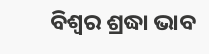ବିଶ୍ୱର ଶ୍ରଦ୍ଧା ଭାବ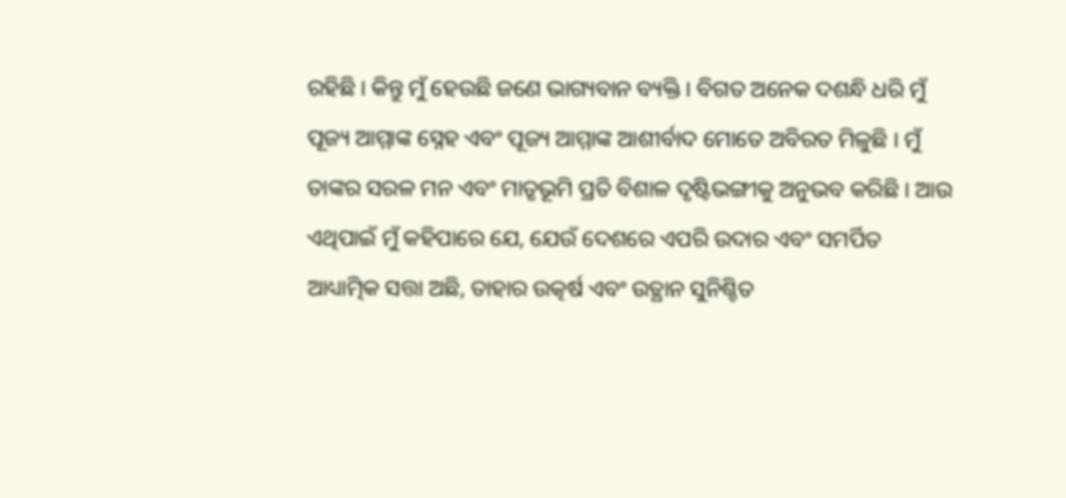ରହିଛି । କିନ୍ତୁ ମୁଁ ହେଉଛି ଜଣେ ଭାଗ୍ୟବାନ ବ୍ୟକ୍ତି । ବିଗତ ଅନେକ ଦଶନ୍ଧି ଧରି ମୁଁ ପୂଜ୍ୟ ଆମ୍ମାଙ୍କ ସ୍ନେହ ଏବଂ ପୂଜ୍ୟ ଆମ୍ମାଙ୍କ ଆଶୀର୍ବାଦ ମୋତେ ଅବିରତ ମିଳୁଛି । ମୁଁ ତାଙ୍କର ସରଳ ମନ ଏବଂ ମାତୃଭୂମି ପ୍ରତି ବିଶାଳ ଦୃଷ୍ଟିଭଙ୍ଗୀକୁ ଅନୁଭବ କରିଛି । ଆଉ ଏଥିପାଇଁ ମୁଁ କହିପାରେ ଯେ, ଯେଉଁ ଦେଶରେ ଏପରି ଉଦାର ଏବଂ ସମର୍ପିତ ଆଧ୍ୟାତ୍ମିକ ସତ୍ତା ଅଛି, ତାହାର ଉତ୍କର୍ଷ ଏବଂ ଉତ୍ଥାନ ସୁନିଶ୍ଚିତ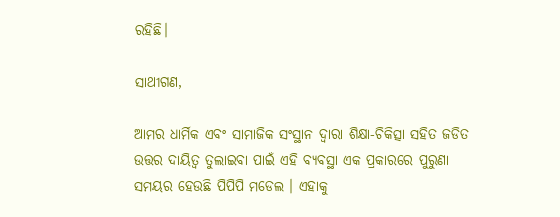ରହିଛି।

ସାଥୀଗଣ,

ଆମର ଧାର୍ମିକ ଏବଂ ସାମାଜିକ ସଂସ୍ଥାନ ଦ୍ୱାରା ଶିକ୍ଷା-ଚିକିତ୍ସା ସହିତ ଜଡିତ ଉତ୍ତର ‌ଦାୟିତ୍ୱ ତୁଲାଇବା ପାଇଁ ଏହି ବ୍ୟବସ୍ଥା ଏକ ପ୍ରକାରରେ ପୁରୁଣା ସମୟର ହେଉଛି ପିପିପି ମଡେଲ । ଏହାକୁ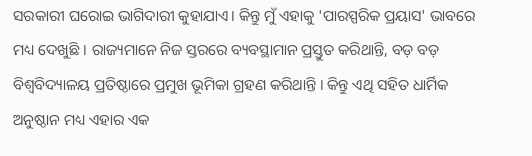ସରକାରୀ ଘରୋଇ ଭାଗିଦାରୀ କୁହାଯାଏ। କିନ୍ତୁ ମୁଁ ଏହାକୁ 'ପାରସ୍ପରିକ ପ୍ରୟାସ' ଭାବରେ ମଧ୍ୟ ଦେଖୁଛି । ରାଜ୍ୟମାନେ ନିଜ ସ୍ତରରେ ବ୍ୟବସ୍ଥାମାନ ପ୍ରସ୍ତୁତ କରିଥାନ୍ତି, ବଡ଼ ବଡ଼ ବିଶ୍ୱବିଦ୍ୟାଳୟ ପ୍ରତିଷ୍ଠାରେ ପ୍ରମୁଖ ଭୂମିକା ଗ୍ରହଣ କରିଥାନ୍ତି । କିନ୍ତୁ ଏଥି ସହିତ ଧାର୍ମିକ ଅନୁଷ୍ଠାନ ମଧ୍ୟ ଏହାର ଏକ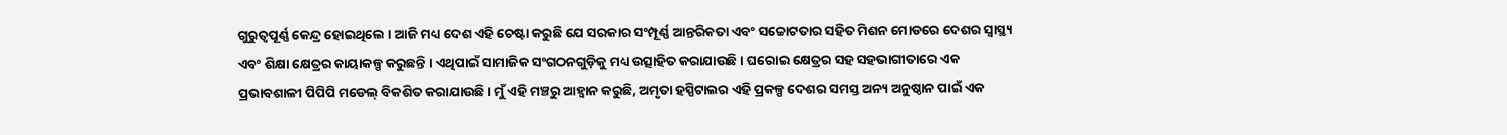ଗୁରୁତ୍ୱପୂର୍ଣ୍ଣ କେନ୍ଦ୍ର ହୋଇଥିଲେ । ଆଜି ମଧ୍ୟ ଦେଶ ଏହି ଚେଷ୍ଟା କରୁଛି ଯେ ସରକାର ସଂମ୍ପୂର୍ଣ୍ଣ ଆନ୍ତରିକତା ଏବଂ ସଚ୍ଚୋଟତାର ସହିତ ମିଶନ ମୋଡରେ ଦେଶର ସ୍ୱାସ୍ଥ୍ୟ ଏବଂ ଶିକ୍ଷା କ୍ଷେତ୍ରର କାୟାକଳ୍ପ କରୁଛନ୍ତି । ଏଥିପାଇଁ ସାମାଜିକ ସଂଗଠନଗୁଡ଼ିକୁ ମଧ୍ୟ ଉତ୍ସାହିତ କରାଯାଉଛି । ଘରୋଇ କ୍ଷେତ୍ରର ସହ ସହଭାଗୀତାରେ ଏକ ପ୍ରଭାବଶାଳୀ ପିପିପି ମଡେଲ୍ ବିକଶିତ କରାଯାଉଛି । ମୁଁ ଏହି ମଞ୍ଚରୁ ଆହ୍ବାନ କରୁଛି, ଅମୃତା ହସ୍ପିଟାଲର ଏହି ପ୍ରକଳ୍ପ ଦେଶର ସମସ୍ତ ଅନ୍ୟ ଅନୁଷ୍ଠାନ ପାଇଁ ଏକ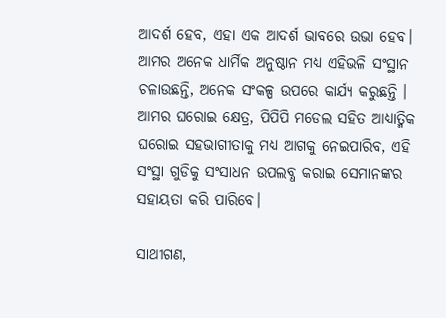ଆଦର୍ଶ ହେବ, ଏହା ଏକ ଆଦର୍ଶ ଭାବରେ ଉଭା ହେବ। ଆମର ଅନେକ ଧାର୍ମିକ ଅନୁଷ୍ଠାନ ମଧ୍ୟ ଏହିଭଳି ସଂସ୍ଥାନ ଚଳାଉଛନ୍ତି, ଅନେକ ସଂକଳ୍ପ ଉପରେ କାର୍ଯ୍ୟ କରୁଛନ୍ତି । ଆମର ଘରୋଇ କ୍ଷେତ୍ର, ପିପିପି ମଡେଲ ସହିତ ଆଧ୍ୟାତ୍ମିକ ଘରୋଇ ସହଭାଗୀତାକୁ ମଧ୍ୟ ଆଗକୁ ନେଇପାରିବ, ଏହି ସଂସ୍ଥା ଗୁଡିକୁ ସଂସାଧନ ଉପଲବ୍ଧ କରାଇ ସେମାନଙ୍କର ସହାୟତା କରି ପାରିବେ।

ସାଥୀଗଣ,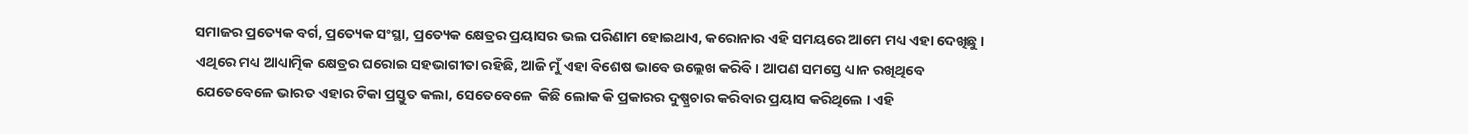ସମାଜର ପ୍ରତ୍ୟେକ ବର୍ଗ, ପ୍ରତ୍ୟେକ ସଂସ୍ଥା, ପ୍ରତ୍ୟେକ କ୍ଷେତ୍ରର ପ୍ରୟାସର ଭଲ ପରିଣାମ ହୋଇଥାଏ, କରୋନାର ଏହି ସମୟରେ ଆମେ ମଧ୍ୟ ଏହା ଦେଖିଛୁ । ଏଥିରେ ମଧ୍ୟ ଆଧ୍ୟାତ୍ମିକ କ୍ଷେତ୍ରର ଘରୋଇ ସହଭାଗୀତା ରହିଛି, ଆଜି ମୁଁ ଏହା ବିଶେଷ ଭାବେ ଉଲ୍ଲେଖ କରିବି । ଆପଣ ସମସ୍ତେ ଧ୍ୟାନ ରଖିଥିବେ ଯେତେବେଳେ ଭାରତ ଏହାର ଟିକା ପ୍ରସ୍ତୁତ କଲା, ସେତେବେଳେ  କିଛି ଲୋକ କି ପ୍ରକାରର ଦୁଷ୍ପ୍ରଚାର କରିବାର ପ୍ରୟାସ କରିଥିଲେ । ଏହି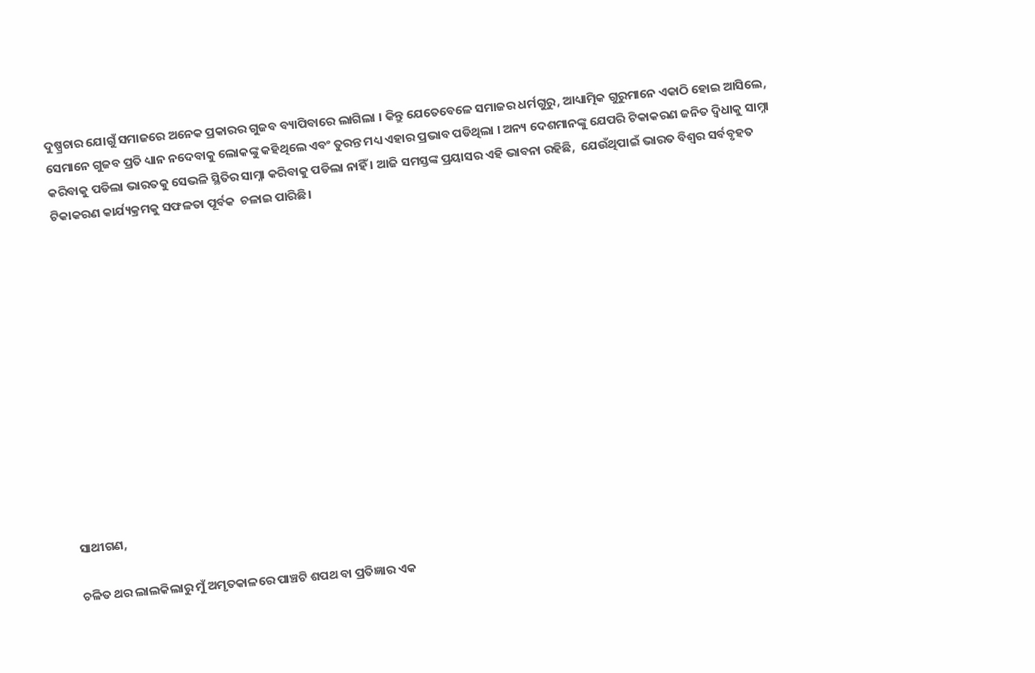ଦୁଷ୍ପ୍ରଚାର ଯୋଗୁଁ ସମାଜରେ ଅନେକ ପ୍ରକାରର ଗୁଜବ ବ୍ୟାପିବାରେ ଲାଗିଲା । କିନ୍ତୁ ଯେତେବେଳେ ସମାଜର ଧର୍ମଗୁରୁ, ଆଧ୍ୟାତ୍ମିକ ଗୁରୁମାନେ ଏକାଠି ହୋଇ ଆସିଲେ, ସେମାନେ ଗୁଜବ ପ୍ରତି ଧ୍ୟାନ ନଦେବାକୁ ଲୋକଙ୍କୁ କହିଥିଲେ ଏବଂ ତୁରନ୍ତ ମଧ୍ୟ ଏହାର ପ୍ରଭାବ ପଡିଥିଲା । ଅନ୍ୟ ଦେଶମାନଙ୍କୁ ଯେପରି ଟିକାକରଣ ଜନିତ ଦ୍ୱିଧାକୁ ସାମ୍ନା କରିବାକୁ ପଡିଲା ଭାରତକୁ ସେଭଳି ସ୍ଥିତିର ସାମ୍ନା କରିବାକୁ ପଡିଲା ନାହିଁ । ଆଜି ସମସ୍ତଙ୍କ ପ୍ରୟାସର ଏହି ଭାବନା ରହିଛି,  ଯେଉଁଥିପାଇଁ ଭାରତ ବିଶ୍ୱର ସର୍ବବୃହତ ଟିକାକରଣ କାର୍ଯ୍ୟକ୍ରମକୁ ସଫଳତା ପୂର୍ବକ  ଚଳାଇ ପାରିଛି।













ସାଥୀଗଣ,

ଚଳିତ ଥର ଲାଲକିଲାରୁ ମୁଁ ଅମୃତକାଳରେ ପାଞ୍ଚଟି ଶପଥ ବା ପ୍ରତିଜ୍ଞାର ଏକ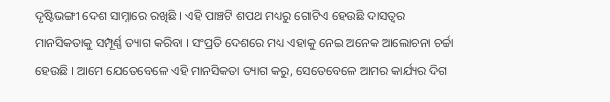ଦୃଷ୍ଟିଭଙ୍ଗୀ ଦେଶ ସାମ୍ନାରେ ରଖିଛି । ଏହି ପାଞ୍ଚଟି ଶପଥ ମଧ୍ୟରୁ ଗୋଟିଏ ହେଉଛି ଦାସତ୍ୱର ମାନସିକତାକୁ ସମ୍ପୂର୍ଣ୍ଣ ତ୍ୟାଗ କରିବା । ସଂପ୍ରତି ଦେଶରେ ମଧ୍ୟ ଏହାକୁ ନେଇ ଅନେକ ଆଲୋଚନା ଚର୍ଚ୍ଚା ହେଉଛି । ଆମେ ଯେତେବେଳେ ଏହି ମାନସିକତା ତ୍ୟାଗ କରୁ, ସେତେବେଳେ ଆମର କାର୍ଯ୍ୟର ଦିଗ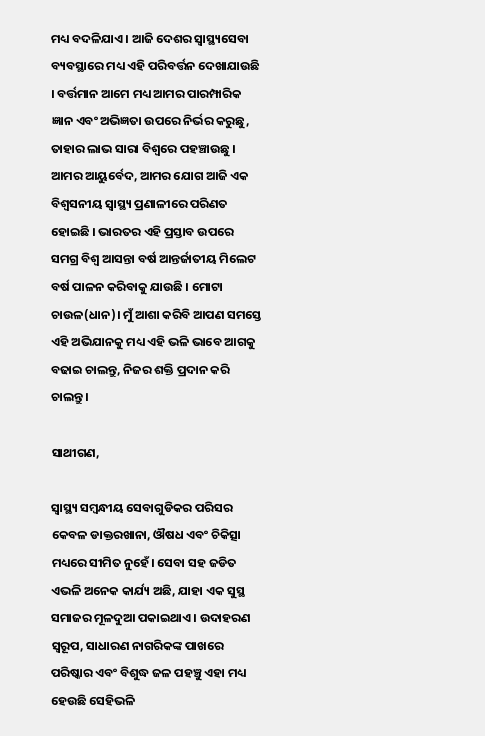ମଧ୍ୟ ବଦଳିଯାଏ । ଆଜି ଦେଶର ସ୍ୱାସ୍ଥ୍ୟସେବା ବ୍ୟବସ୍ଥାରେ ମଧ୍ୟ ଏହି ପରିବର୍ତ୍ତନ ଦେଖାଯାଉଛି । ବର୍ତ୍ତମାନ ଆମେ ମଧ୍ୟ ଆମର ପାରମ୍ପାରିକ ଜ୍ଞାନ ଏବଂ ଅଭିଜ୍ଞତା ଉପରେ ନିର୍ଭର କରୁଛୁ, ତାହାର ଲାଭ ସାରା ବିଶ୍ବରେ ପହଞ୍ଚାଉଛୁ । ଆମର ଆୟୁର୍ବେଦ, ଆମର ଯୋଗ ଆଜି ଏକ ବିଶ୍ବସନୀୟ ସ୍ବାସ୍ଥ୍ୟ ପ୍ରଣାଳୀରେ ପରିଣତ ହୋଇଛି । ଭାରତର ଏହି ପ୍ରସ୍ତାବ ଉପରେ ସମଗ୍ର ବିଶ୍ୱ ଆସନ୍ତା ବର୍ଷ ଆନ୍ତର୍ଜାତୀୟ ମିଲେଟ ବର୍ଷ ପାଳନ କରିବାକୁ ଯାଉଛି । ମୋଟା ଚାଉଳ(ଧାନ)। ମୁଁ ଆଶା କରିବି ଆପଣ ସମସ୍ତେ ଏହି ଅଭିଯାନକୁ ମଧ୍ୟ ଏହି ଭଳି ଭାବେ ଆଗକୁ ବଢାଇ ଚାଲନ୍ତୁ, ନିଜର ଶକ୍ତି ପ୍ରଦାନ କରି ଚାଲନ୍ତୁ।

ସାଥୀଗଣ,

ସ୍ୱାସ୍ଥ୍ୟ ସମ୍ବନ୍ଧୀୟ ସେବାଗୁଡିକର ପରିସର କେବଳ ଡାକ୍ତରଖାନା, ଔଷଧ ଏବଂ ଚିକିତ୍ସା ମଧ୍ୟରେ ସୀମିତ ନୁହେଁ। ସେବା ସହ ଜଡିତ ଏଭଳି ଅନେକ କାର୍ଯ୍ୟ ଅଛି, ଯାହା ଏକ ସୁସ୍ଥ ସମାଜର ମୂଳଦୁଆ ପକାଇଥାଏ । ଉଦାହରଣ ସ୍ୱରୂପ, ସାଧାରଣ ନାଗରିକଙ୍କ ପାଖରେ ପରିଷ୍କାର ଏବଂ ବିଶୁଦ୍ଧ ଜଳ ପହଞ୍ଚୁ ଏହା ମଧ୍ୟ ହେଉଛି ସେହିଭଳି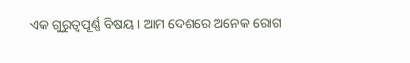ଏକ ଗୁରୁତ୍ୱପୂର୍ଣ୍ଣ ବିଷୟ । ଆମ ଦେଶରେ ଅନେକ ରୋଗ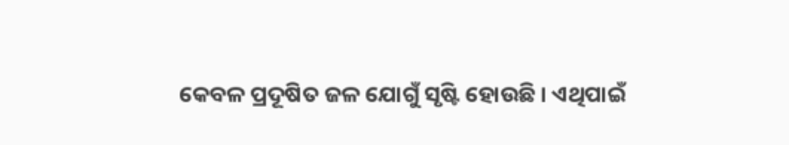କେବଳ ପ୍ରଦୂଷିତ ଜଳ ଯୋଗୁଁ ସୃଷ୍ଟି ହୋଉଛି । ଏଥିପାଇଁ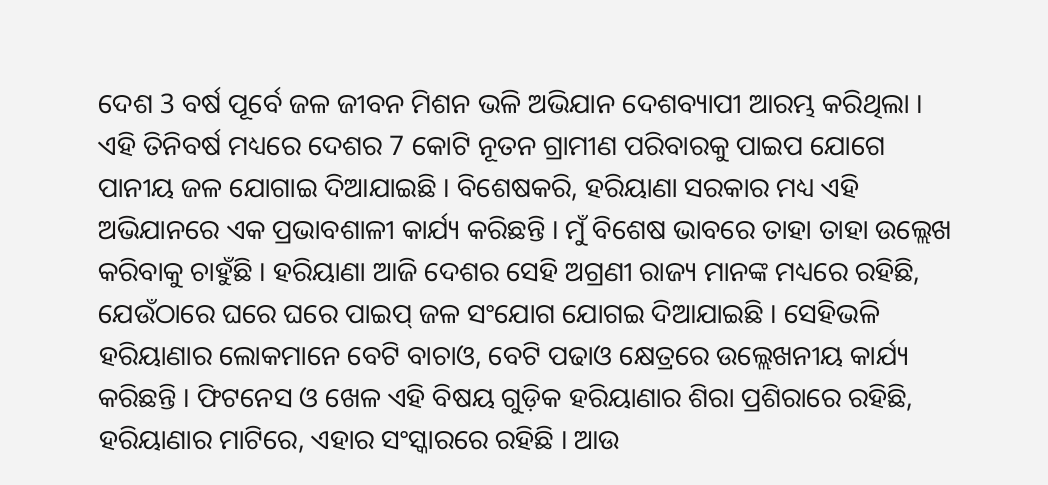ଦେଶ 3 ବର୍ଷ ପୂର୍ବେ ଜଳ ଜୀବନ ମିଶନ ଭଳି ଅଭିଯାନ ଦେଶବ୍ୟାପୀ ଆରମ୍ଭ କରିଥିଲା । ଏହି ତିନିବର୍ଷ ମଧ୍ୟରେ ଦେଶର 7 କୋଟି ନୂତନ ଗ୍ରାମୀଣ ପରିବାରକୁ ପାଇପ ଯୋଗେ ପାନୀୟ ଜଳ ଯୋଗାଇ ଦିଆଯାଇଛି । ବିଶେଷକରି, ହରିୟାଣା ସରକାର ମଧ୍ୟ ଏହି ଅଭିଯାନରେ ଏକ ପ୍ରଭାବଶାଳୀ କାର୍ଯ୍ୟ କରିଛନ୍ତି । ମୁଁ ବିଶେଷ ଭାବରେ ତାହା ତାହା ଉଲ୍ଲେଖ କରିବାକୁ ଚାହୁଁଛି । ହରିୟାଣା ଆଜି ଦେଶର ସେହି ଅଗ୍ରଣୀ ରାଜ୍ୟ ମାନଙ୍କ ମଧ୍ୟରେ ରହିଛି, ଯେଉଁଠାରେ ଘ‌ରେ ଘରେ ପାଇପ୍ ଜଳ ସଂଯୋଗ ଯୋଗଇ ଦିଆଯାଇଛି । ସେହିଭଳି ହରିୟାଣାର ଲୋକମାନେ ବେଟି ବାଚାଓ, ବେଟି ପଢାଓ କ୍ଷେତ୍ରରେ ଉଲ୍ଲେଖନୀୟ କାର୍ଯ୍ୟ କରିଛନ୍ତି । ଫିଟନେସ ଓ ଖେଳ ଏହି ବିଷୟ ଗୁଡ଼ିକ ହରିୟାଣାର ଶିରା ପ୍ରଶିରାରେ ରହିଛି, ହରିୟାଣାର ମାଟିରେ, ଏହାର ସଂସ୍କାରରେ ରହିଛି । ଆଉ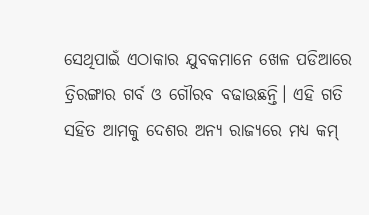ସେଥିପାଇଁ ଏଠାକାର ଯୁବକମାନେ ଖେଳ ପଡିଆରେ ତ୍ରିରଙ୍ଗାର ଗର୍ବ ଓ ଗୌରବ ବଢାଉଛନ୍ତି। ଏହି ଗତି ସହିତ ଆମକୁ ଦେଶର ଅନ୍ୟ ରାଜ୍ୟରେ ମଧ୍ୟ କମ୍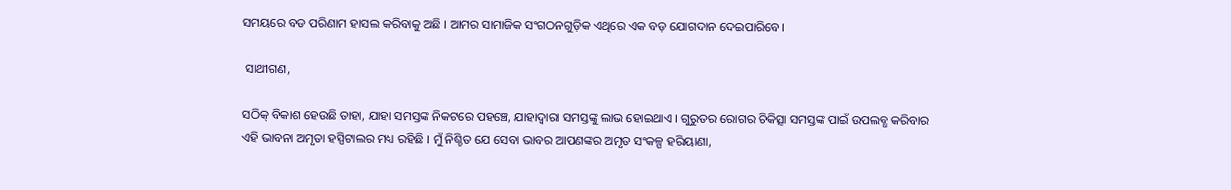ସମୟରେ ବଡ ପରିଣାମ ହାସଲ କରିବାକୁ ଅଛି । ଆମର ସାମାଜିକ ସଂଗଠନଗୁଡ଼ିକ ଏଥିରେ ଏକ ବଡ଼ ଯୋଗଦାନ ଦେଇପାରିବେ।

 ସାଥୀଗଣ,

ସଠିକ୍ ବିକାଶ ହେଉଛି ତାହା, ଯାହା ସମସ୍ତଙ୍କ ନିକଟରେ ପହଞ୍ଚେ, ଯାହାଦ୍ବାରା ସମସ୍ତଙ୍କୁ ଲାଭ ହୋଇଥାଏ । ଗୁରୁତର ରୋଗର ଚିକିତ୍ସା ସମସ୍ତଙ୍କ ପାଇଁ ଉପଲବ୍ଧ କରିବାର ଏହି ଭାବନା ଅମୃତା ହସ୍ପିଟାଲର ମଧ୍ୟ ରହିଛି । ମୁଁ ନିଶ୍ଚିତ ଯେ ସେବା ଭାବର ଆପଣଙ୍କର ଅମୃତ ସଂକଳ୍ପ ହରିୟାଣା,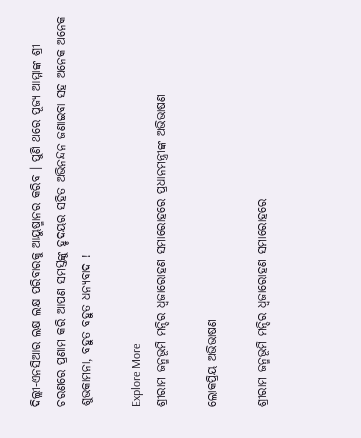ଦିଲ୍ଲୀ-ଏନସିଆର ଲକ୍ଷ ଲକ୍ଷ ପରିବାରକୁ ଆୟୁଷ୍ମାନର କରିବ । ପୁଣି ଥରେ ପୂଜ୍ୟ ଆମ୍ମାଙ୍କ ଶ୍ରୀ ଚରଣରେ ପ୍ରଣାମ କରି ଆପଣ ସମସ୍ତଙ୍କୁ ହୃଦୟର ସହିତ ଅଭିନନ୍ଦନ ଜଣାଇବା ସହ ଅନେକ ଅନେକ ଶୁଭକାମନା, ବହୁତ ବହୁତ ଧନ୍ୟବାଦ !

Explore More
ଶ୍ରୀରାମ ଜନ୍ମଭୂମି ମନ୍ଦିର ଧ୍ଵଜାରୋହଣ ସମାରୋହରେ ପ୍ରଧାନମନ୍ତ୍ରୀଙ୍କ ଅଭିଭାଷଣ

ଲୋକପ୍ରିୟ ଅଭିଭାଷଣ

ଶ୍ରୀରାମ ଜନ୍ମଭୂମି ମନ୍ଦିର ଧ୍ଵଜାରୋହଣ ସମାରୋହରେ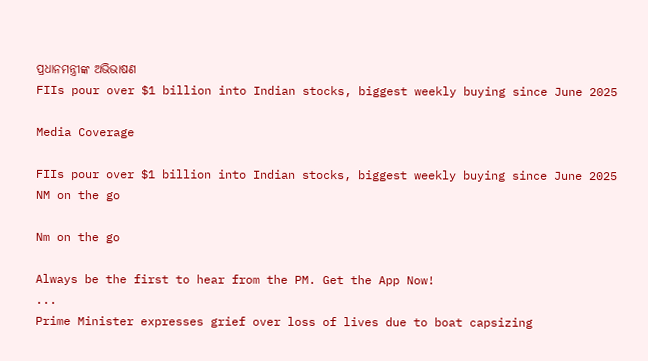ପ୍ରଧାନମନ୍ତ୍ରୀଙ୍କ ଅଭିଭାଷଣ
FIIs pour over $1 billion into Indian stocks, biggest weekly buying since June 2025

Media Coverage

FIIs pour over $1 billion into Indian stocks, biggest weekly buying since June 2025
NM on the go

Nm on the go

Always be the first to hear from the PM. Get the App Now!
...
Prime Minister expresses grief over loss of lives due to boat capsizing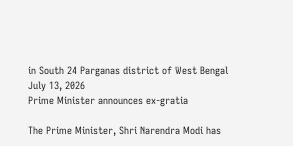in South 24 Parganas district of West Bengal
July 13, 2026
Prime Minister announces ex-gratia

The Prime Minister, Shri Narendra Modi has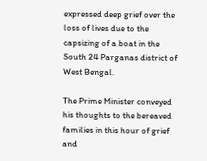expressed deep grief over the loss of lives due to the capsizing of a boat in the South 24 Parganas district of West Bengal.

The Prime Minister conveyed his thoughts to the bereaved families in this hour of grief and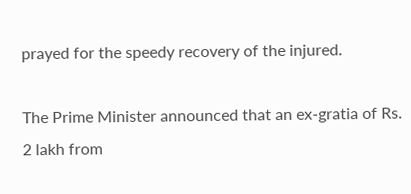prayed for the speedy recovery of the injured.

The Prime Minister announced that an ex-gratia of Rs. 2 lakh from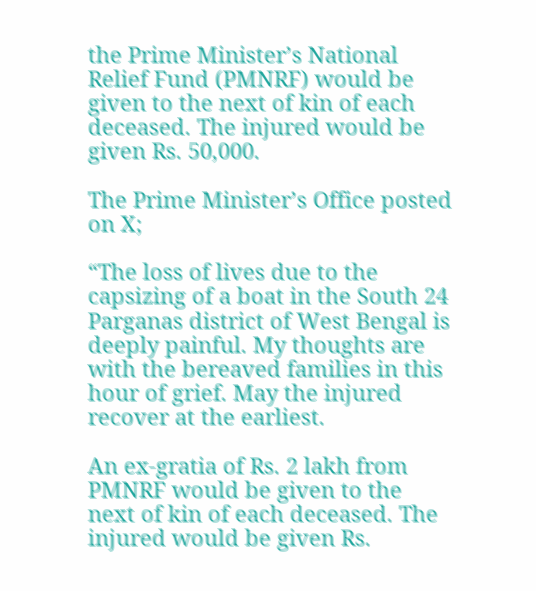the Prime Minister’s National Relief Fund (PMNRF) would be given to the next of kin of each deceased. The injured would be given Rs. 50,000.

The Prime Minister’s Office posted on X;

“The loss of lives due to the capsizing of a boat in the South 24 Parganas district of West Bengal is deeply painful. My thoughts are with the bereaved families in this hour of grief. May the injured recover at the earliest.

An ex-gratia of Rs. 2 lakh from PMNRF would be given to the next of kin of each deceased. The injured would be given Rs.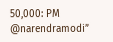50,000: PM @narendramodi”